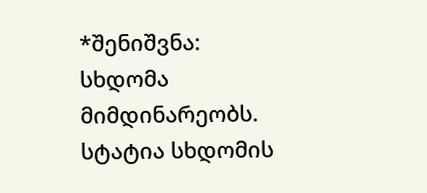*შენიშვნა: სხდომა მიმდინარეობს. სტატია სხდომის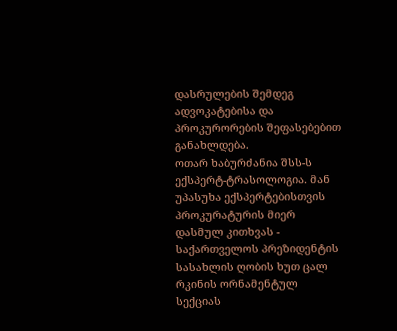დასრულების შემდეგ ადვოკატებისა და პროკურორების შეფასებებით განახლდება.
ოთარ ხაბურძანია შსს-ს ექსპერტ-ტრასოლოგია. მან უპასუხა ექსპერტებისთვის პროკურატურის მიერ დასმულ კითხვას - საქართველოს პრეზიდენტის სასახლის ღობის ხუთ ცალ რკინის ორნამენტულ სექციას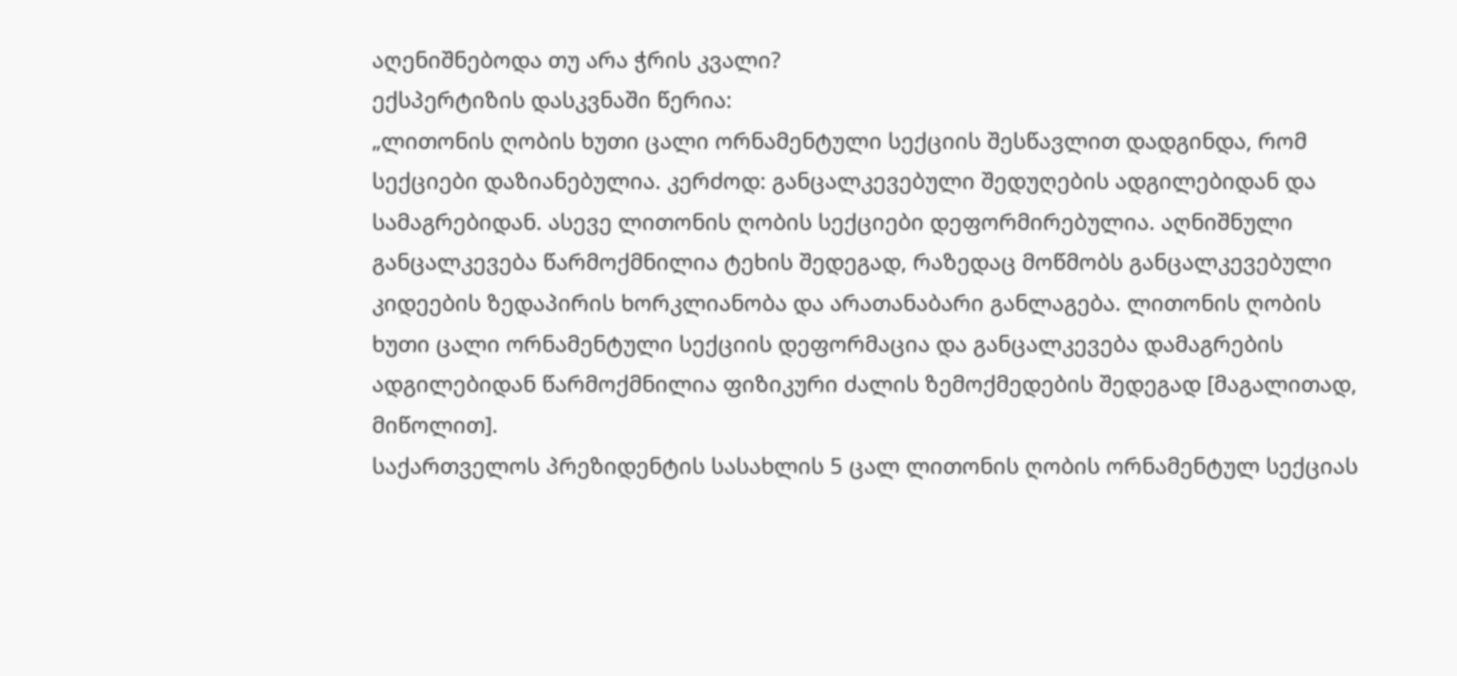აღენიშნებოდა თუ არა ჭრის კვალი?
ექსპერტიზის დასკვნაში წერია:
„ლითონის ღობის ხუთი ცალი ორნამენტული სექციის შესწავლით დადგინდა, რომ სექციები დაზიანებულია. კერძოდ: განცალკევებული შედუღების ადგილებიდან და სამაგრებიდან. ასევე ლითონის ღობის სექციები დეფორმირებულია. აღნიშნული განცალკევება წარმოქმნილია ტეხის შედეგად, რაზედაც მოწმობს განცალკევებული კიდეების ზედაპირის ხორკლიანობა და არათანაბარი განლაგება. ლითონის ღობის ხუთი ცალი ორნამენტული სექციის დეფორმაცია და განცალკევება დამაგრების ადგილებიდან წარმოქმნილია ფიზიკური ძალის ზემოქმედების შედეგად [მაგალითად, მიწოლით].
საქართველოს პრეზიდენტის სასახლის 5 ცალ ლითონის ღობის ორნამენტულ სექციას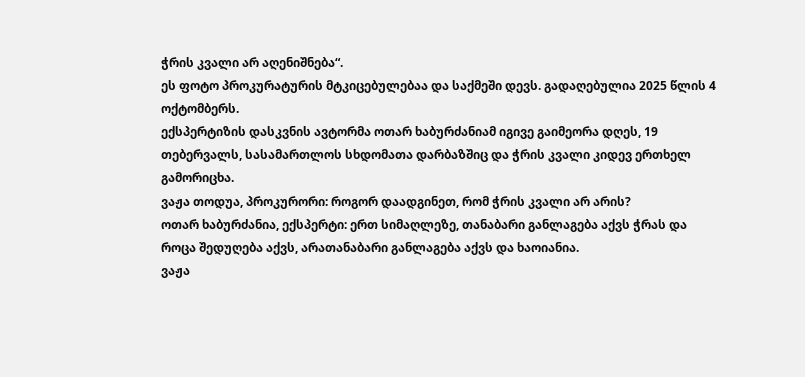ჭრის კვალი არ აღენიშნება“.
ეს ფოტო პროკურატურის მტკიცებულებაა და საქმეში დევს. გადაღებულია 2025 წლის 4 ოქტომბერს.
ექსპერტიზის დასკვნის ავტორმა ოთარ ხაბურძანიამ იგივე გაიმეორა დღეს, 19 თებერვალს, სასამართლოს სხდომათა დარბაზშიც და ჭრის კვალი კიდევ ერთხელ გამორიცხა.
ვაჟა თოდუა, პროკურორი: როგორ დაადგინეთ, რომ ჭრის კვალი არ არის?
ოთარ ხაბურძანია, ექსპერტი: ერთ სიმაღლეზე, თანაბარი განლაგება აქვს ჭრას და როცა შედუღება აქვს, არათანაბარი განლაგება აქვს და ხაოიანია.
ვაჟა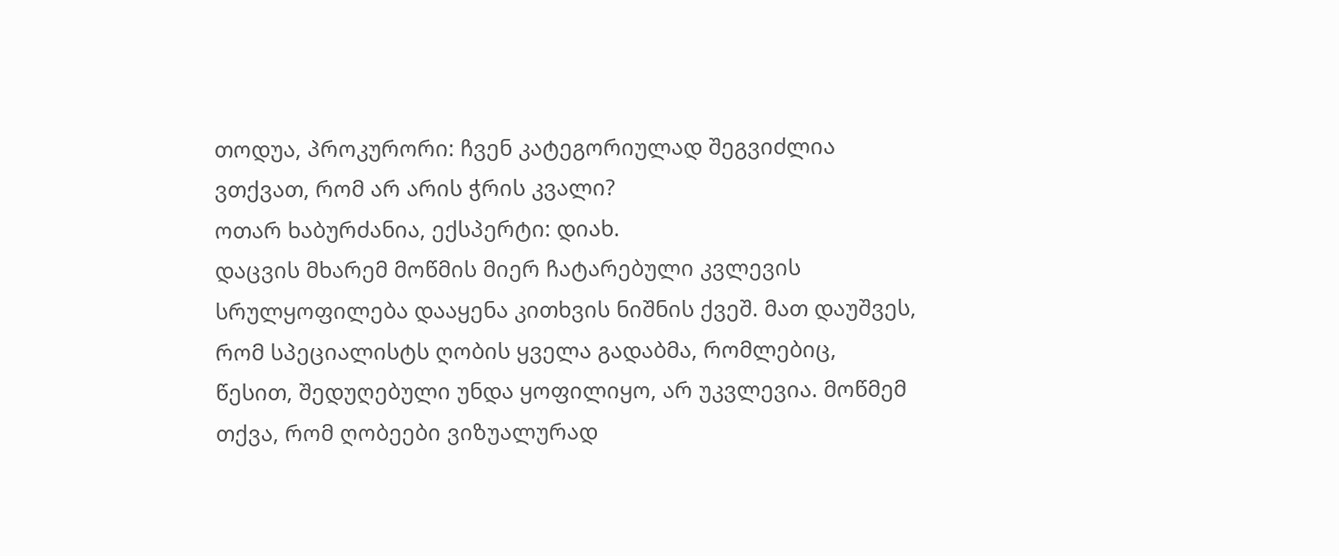თოდუა, პროკურორი: ჩვენ კატეგორიულად შეგვიძლია ვთქვათ, რომ არ არის ჭრის კვალი?
ოთარ ხაბურძანია, ექსპერტი: დიახ.
დაცვის მხარემ მოწმის მიერ ჩატარებული კვლევის სრულყოფილება დააყენა კითხვის ნიშნის ქვეშ. მათ დაუშვეს, რომ სპეციალისტს ღობის ყველა გადაბმა, რომლებიც, წესით, შედუღებული უნდა ყოფილიყო, არ უკვლევია. მოწმემ თქვა, რომ ღობეები ვიზუალურად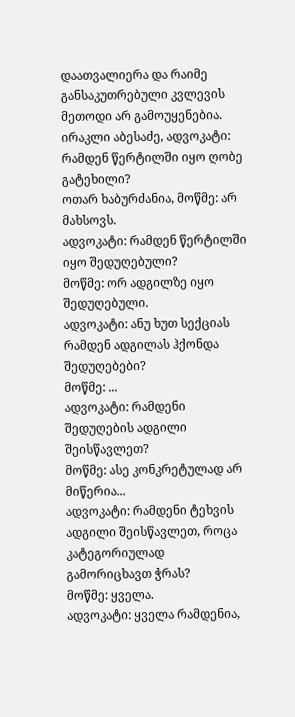დაათვალიერა და რაიმე განსაკუთრებული კვლევის მეთოდი არ გამოუყენებია.
ირაკლი აბესაძე, ადვოკატი: რამდენ წერტილში იყო ღობე გატეხილი?
ოთარ ხაბურძანია, მოწმე: არ მახსოვს.
ადვოკატი: რამდენ წერტილში იყო შედუღებული?
მოწმე: ორ ადგილზე იყო შედუღებული.
ადვოკატი: ანუ ხუთ სექციას რამდენ ადგილას ჰქონდა შედუღებები?
მოწმე: ...
ადვოკატი: რამდენი შედუღების ადგილი შეისწავლეთ?
მოწმე: ასე კონკრეტულად არ მიწერია...
ადვოკატი: რამდენი ტეხვის ადგილი შეისწავლეთ, როცა კატეგორიულად გამორიცხავთ ჭრას?
მოწმე: ყველა.
ადვოკატი: ყველა რამდენია,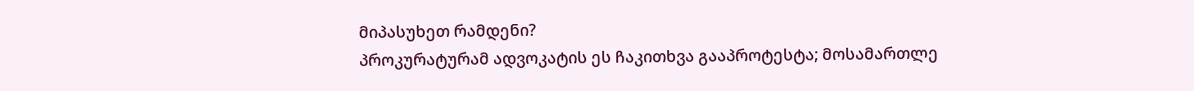მიპასუხეთ რამდენი?
პროკურატურამ ადვოკატის ეს ჩაკითხვა გააპროტესტა; მოსამართლე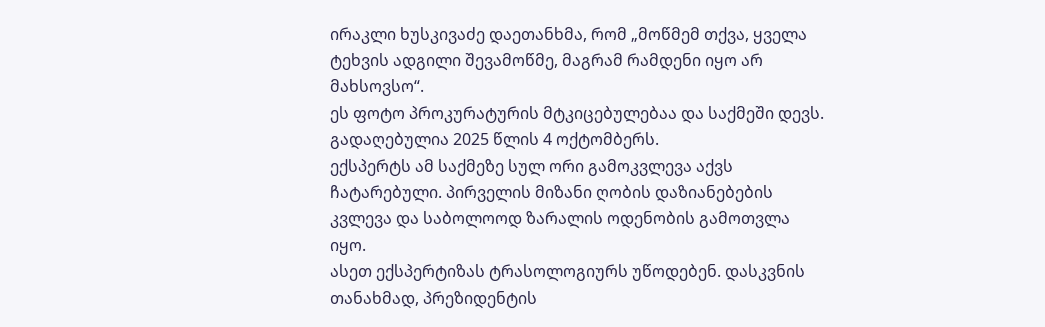ირაკლი ხუსკივაძე დაეთანხმა, რომ „მოწმემ თქვა, ყველა ტეხვის ადგილი შევამოწმე, მაგრამ რამდენი იყო არ მახსოვსო“.
ეს ფოტო პროკურატურის მტკიცებულებაა და საქმეში დევს. გადაღებულია 2025 წლის 4 ოქტომბერს.
ექსპერტს ამ საქმეზე სულ ორი გამოკვლევა აქვს ჩატარებული. პირველის მიზანი ღობის დაზიანებების კვლევა და საბოლოოდ ზარალის ოდენობის გამოთვლა იყო.
ასეთ ექსპერტიზას ტრასოლოგიურს უწოდებენ. დასკვნის თანახმად, პრეზიდენტის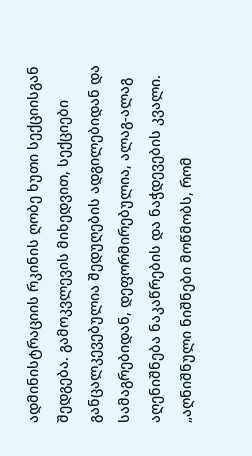ადმინისტრაციის რკინის ღობე ხუთი სექციისგან შედგება. გამოკვლევის მიხედვით, სექციები განცალკევებულია შედუღების ადგილებიდან და სამაგრებიდან, დეფორმირებულია, ალაგ-ალაგ აღენიშნება ნაკაწრების და ნაჭდევების კვალი.
„აღნიშნული ნიშნები მოწმობს, რომ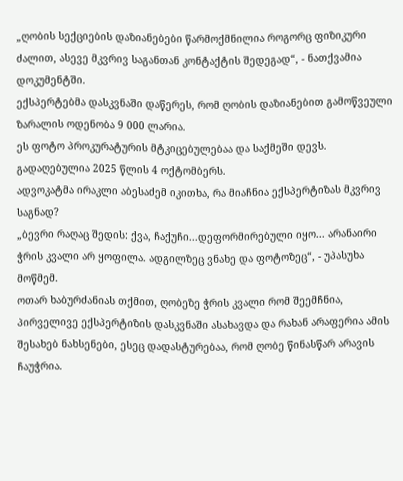„ღობის სექციების დაზიანებები წარმოქმნილია როგორც ფიზიკური ძალით, ასევე მკვრივ საგანთან კონტაქტის შედეგად“, - ნათქვამია დოკუმენტში.
ექსპერტებმა დასკვნაში დაწერეს, რომ ღობის დაზიანებით გამოწვეული ზარალის ოდენობა 9 000 ლარია.
ეს ფოტო პროკურატურის მტკიცებულებაა და საქმეში დევს. გადაღებულია 2025 წლის 4 ოქტომბერს.
ადვოკატმა ირაკლი აბესაძემ იკითხა, რა მიაჩნია ექსპერტიზას მკვრივ საგნად?
„ბევრი რაღაც შედის: ქვა, ჩაქუჩი...დეფორმირებული იყო... არანაირი ჭრის კვალი არ ყოფილა. ადგილზეც ვნახე და ფოტოზეც“, - უპასუხა მოწმემ.
ოთარ ხაბურძანიას თქმით, ღობეზე ჭრის კვალი რომ შეემჩნია, პირველივე ექსპერტიზის დასკვნაში ასახავდა და რახან არაფერია ამის შესახებ ნახსენები, ესეც დადასტურებაა, რომ ღობე წინასწარ არავის ჩაუჭრია.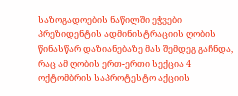საზოგადოების ნაწილში ეჭვები პრეზიდენტის ადმინისტრაციის ღობის წინასწარ დაზიანებაზე მას შემდეგ გაჩნდა, რაც ამ ღობის ერთ-ერთი სექცია 4 ოქტომბრის საპროტესტო აქციის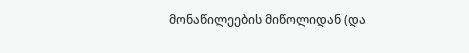მონაწილეების მიწოლიდან (და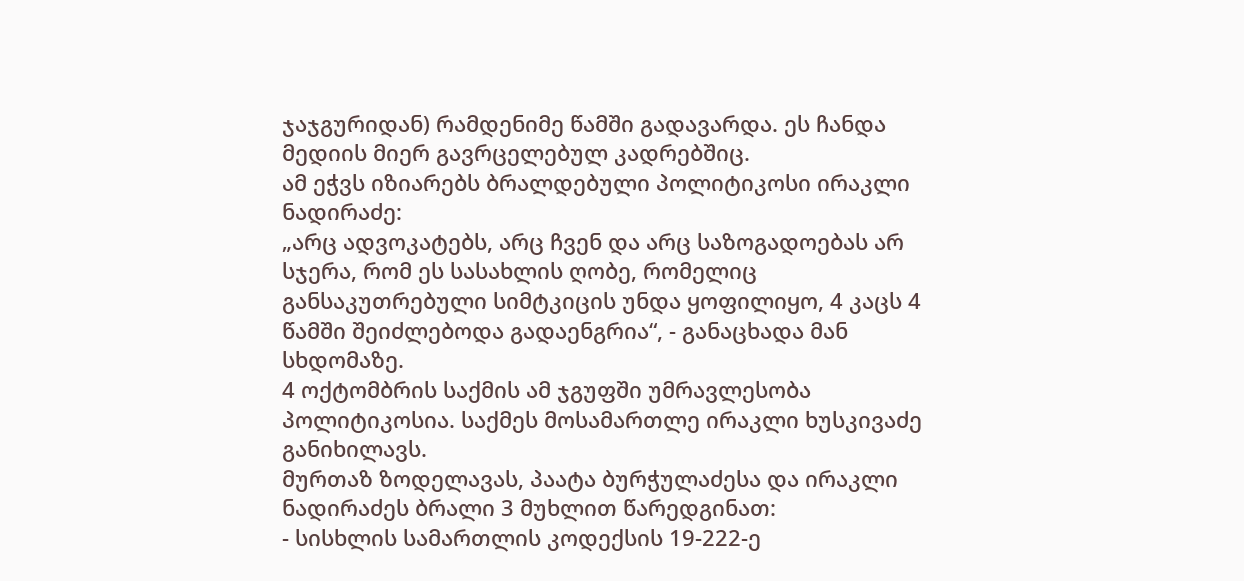ჯაჯგურიდან) რამდენიმე წამში გადავარდა. ეს ჩანდა მედიის მიერ გავრცელებულ კადრებშიც.
ამ ეჭვს იზიარებს ბრალდებული პოლიტიკოსი ირაკლი ნადირაძე:
„არც ადვოკატებს, არც ჩვენ და არც საზოგადოებას არ სჯერა, რომ ეს სასახლის ღობე, რომელიც განსაკუთრებული სიმტკიცის უნდა ყოფილიყო, 4 კაცს 4 წამში შეიძლებოდა გადაენგრია“, - განაცხადა მან სხდომაზე.
4 ოქტომბრის საქმის ამ ჯგუფში უმრავლესობა პოლიტიკოსია. საქმეს მოსამართლე ირაკლი ხუსკივაძე განიხილავს.
მურთაზ ზოდელავას, პაატა ბურჭულაძესა და ირაკლი ნადირაძეს ბრალი 3 მუხლით წარედგინათ:
- სისხლის სამართლის კოდექსის 19-222-ე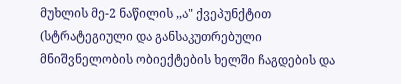მუხლის მე-2 ნაწილის ,,ა" ქვეპუნქტით (სტრატეგიული და განსაკუთრებული მნიშვნელობის ობიექტების ხელში ჩაგდების და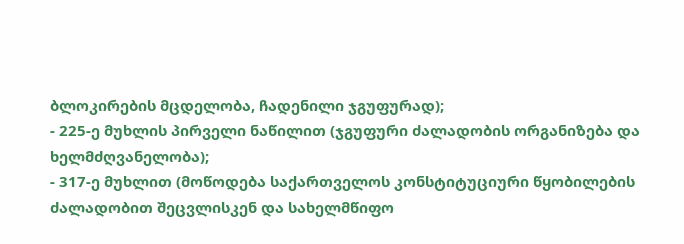ბლოკირების მცდელობა, ჩადენილი ჯგუფურად);
- 225-ე მუხლის პირველი ნაწილით (ჯგუფური ძალადობის ორგანიზება და ხელმძღვანელობა);
- 317-ე მუხლით (მოწოდება საქართველოს კონსტიტუციური წყობილების ძალადობით შეცვლისკენ და სახელმწიფო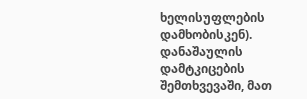ხელისუფლების დამხობისკენ).
დანაშაულის დამტკიცების შემთხვევაში, მათ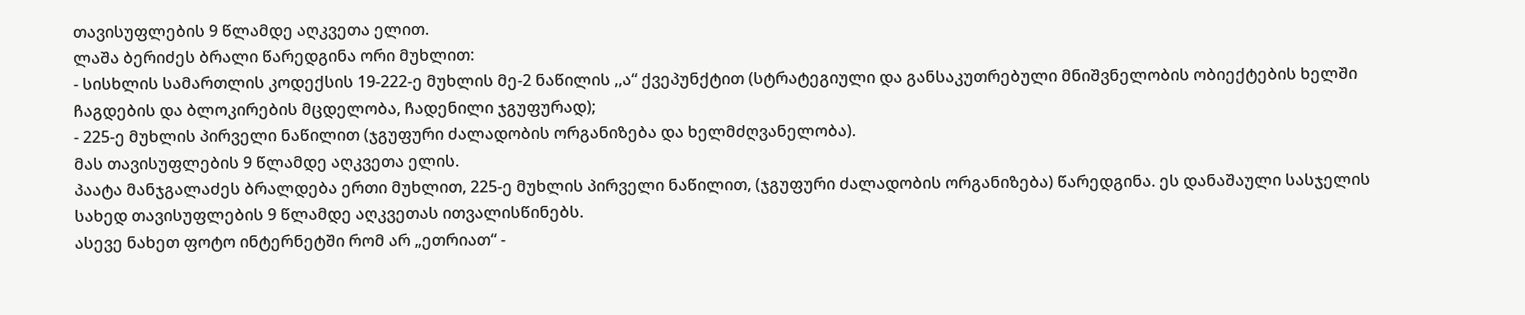თავისუფლების 9 წლამდე აღკვეთა ელით.
ლაშა ბერიძეს ბრალი წარედგინა ორი მუხლით:
- სისხლის სამართლის კოდექსის 19-222-ე მუხლის მე-2 ნაწილის ,,ა“ ქვეპუნქტით (სტრატეგიული და განსაკუთრებული მნიშვნელობის ობიექტების ხელში ჩაგდების და ბლოკირების მცდელობა, ჩადენილი ჯგუფურად);
- 225-ე მუხლის პირველი ნაწილით (ჯგუფური ძალადობის ორგანიზება და ხელმძღვანელობა).
მას თავისუფლების 9 წლამდე აღკვეთა ელის.
პაატა მანჯგალაძეს ბრალდება ერთი მუხლით, 225-ე მუხლის პირველი ნაწილით, (ჯგუფური ძალადობის ორგანიზება) წარედგინა. ეს დანაშაული სასჯელის სახედ თავისუფლების 9 წლამდე აღკვეთას ითვალისწინებს.
ასევე ნახეთ ფოტო ინტერნეტში რომ არ „ეთრიათ“ -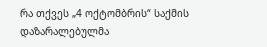რა თქვეს „4 ოქტომბრის“ საქმის დაზარალებულმა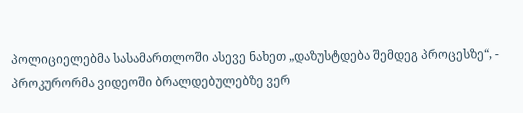პოლიციელებმა სასამართლოში ასევე ნახეთ „დაზუსტდება შემდეგ პროცესზე“, - პროკურორმა ვიდეოში ბრალდებულებზე ვერ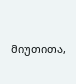მიუთითა,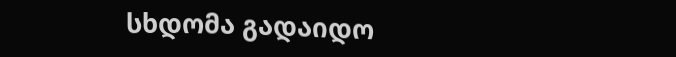სხდომა გადაიდო